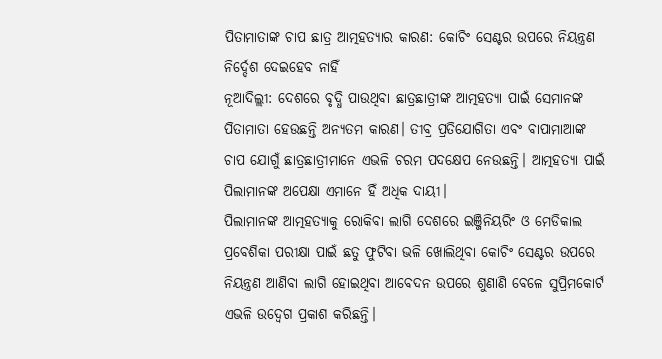ପିତାମାତାଙ୍କ ଚାପ ଛାତ୍ର ଆତ୍ମହତ୍ୟାର କାରଣ: କୋଚିଂ ସେଣ୍ଟର ଉପରେ ନିୟନ୍ତ୍ରଣ ନିର୍ଦ୍ଦେଶ ଦେଇହେବ ନାହିଁ
ନୂଆଦିଲ୍ଲୀ: ଦେଶରେ ବୃଦ୍ଧି ପାଉଥିବା ଛାତ୍ରଛାତ୍ରୀଙ୍କ ଆତ୍ମହତ୍ୟା ପାଇଁ ସେମାନଙ୍କ ପିତାମାତା ହେଉଛନ୍ତି ଅନ୍ୟତମ କାରଣ। ତୀବ୍ର ପ୍ରତିଯୋଗିତା ଏବଂ ବାପାମାଆଙ୍କ ଚାପ ଯୋଗୁଁ ଛାତ୍ରଛାତ୍ରୀମାନେ ଏଭଳି ଚରମ ପଦକ୍ଷେପ ନେଉଛନ୍ତି। ଆତ୍ମହତ୍ୟା ପାଇଁ ପିଲାମାନଙ୍କ ଅପେକ୍ଷା ଏମାନେ ହିଁ ଅଧିକ ଦାୟୀ।
ପିଲାମାନଙ୍କ ଆତ୍ମହତ୍ୟାକୁ ରୋକିବା ଲାଗି ଦେଶରେ ଇଞ୍ଜିନିୟରିଂ ଓ ମେଡିକାଲ ପ୍ରବେଶିକା ପରୀକ୍ଷା ପାଇଁ ଛତୁ ଫୁଟିବା ଭଳି ଖୋଲିଥିବା କୋଚିଂ ସେଣ୍ଟର ଉପରେ ନିୟନ୍ତ୍ରଣ ଆଣିବା ଲାଗି ହୋଇଥିବା ଆବେଦନ ଉପରେ ଶୁଣାଣି ବେଳେ ସୁପ୍ରିମକୋର୍ଟ ଏଭଳି ଉଦ୍ବେଗ ପ୍ରକାଶ କରିଛନ୍ତି।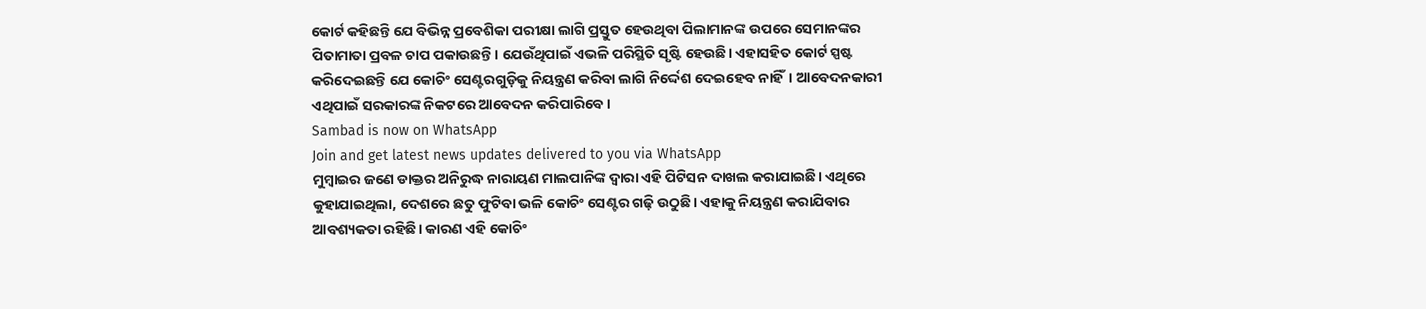କୋର୍ଟ କହିଛନ୍ତି ଯେ ବିଭିନ୍ନ ପ୍ରବେଶିକା ପରୀକ୍ଷା ଲାଗି ପ୍ରସ୍ତୁତ ହେଉଥିବା ପିଲାମାନଙ୍କ ଉପରେ ସେମାନଙ୍କର ପିତାମାତା ପ୍ରବଳ ଚାପ ପକାଉଛନ୍ତି। ଯେଉଁଥିପାଇଁ ଏଭଳି ପରିସ୍ଥିତି ସୃଷ୍ଟି ହେଉଛି। ଏହାସହିତ କୋର୍ଟ ସ୍ପଷ୍ଟ କରିଦେଇଛନ୍ତି ଯେ କୋଚିଂ ସେଣ୍ଟରଗୁଡ଼ିକୁ ନିୟନ୍ତ୍ରଣ କରିବା ଲାଗି ନିର୍ଦ୍ଦେଶ ଦେଇହେବ ନାହିଁ। ଆବେଦନକାରୀ ଏଥିପାଇଁ ସରକାରଙ୍କ ନିକଟରେ ଆବେଦନ କରିପାରିବେ।
Sambad is now on WhatsApp
Join and get latest news updates delivered to you via WhatsApp
ମୁମ୍ବାଇର ଜଣେ ଡାକ୍ତର ଅନିରୁଦ୍ଧ ନାରାୟଣ ମାଲପାନିଙ୍କ ଦ୍ବାରା ଏହି ପିଟିସନ ଦାଖଲ କରାଯାଇଛି। ଏଥିରେ କୁହାଯାଇଥିଲା, ଦେଶରେ ଛତୁ ଫୁଟିବା ଭଳି କୋଚିଂ ସେଣ୍ଟର ଗଢ଼ି ଉଠୁଛି। ଏହାକୁ ନିୟନ୍ତ୍ରଣ କରାଯିବାର ଆବଶ୍ୟକତା ରହିଛି। କାରଣ ଏହି କୋଚିଂ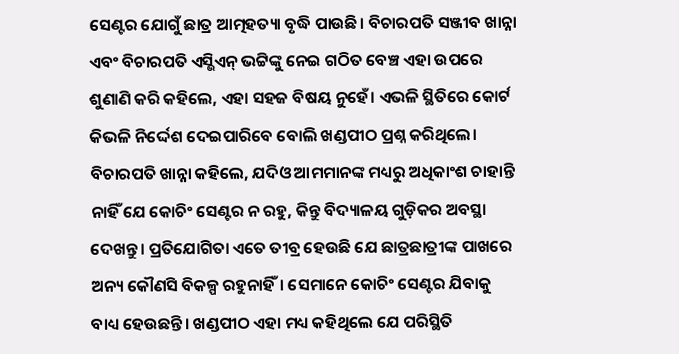ସେଣ୍ଟର ଯୋଗୁଁ ଛାତ୍ର ଆତ୍ମହତ୍ୟା ବୃଦ୍ଧି ପାଉଛି। ବିଚାରପତି ସଞ୍ଜୀବ ଖାନ୍ନା ଏବଂ ବିଚାରପତି ଏସ୍ଭିଏନ୍ ଭଟ୍ଟିଙ୍କୁ ନେଇ ଗଠିତ ବେଞ୍ଚ ଏହା ଉପରେ ଶୁଣାଣି କରି କହିଲେ, ଏହା ସହଜ ବିଷୟ ନୁହେଁ। ଏଭଳି ସ୍ଥିତିରେ କୋର୍ଟ କିଭଳି ନିର୍ଦ୍ଦେଶ ଦେଇପାରିବେ ବୋଲି ଖଣ୍ଡପୀଠ ପ୍ରଶ୍ନ କରିଥିଲେ। ବିଚାରପତି ଖାନ୍ନା କହିଲେ, ଯଦିଓ ଆମମାନଙ୍କ ମଧ୍ୟରୁ ଅଧିକାଂଶ ଚାହାନ୍ତି ନାହିଁ ଯେ କୋଚିଂ ସେଣ୍ଟର ନ ରହୁ, କିନ୍ତୁ ବିଦ୍ୟାଳୟ ଗୁଡ଼ିକର ଅବସ୍ଥା ଦେଖନ୍ତୁ। ପ୍ରତିଯୋଗିତା ଏତେ ତୀବ୍ର ହେଉଛି ଯେ ଛାତ୍ରଛାତ୍ରୀଙ୍କ ପାଖରେ ଅନ୍ୟ କୌଣସି ବିକଳ୍ପ ରହୁନାହିଁ। ସେମାନେ କୋଚିଂ ସେଣ୍ଟର ଯିବାକୁ ବାଧ୍ୟ ହେଉଛନ୍ତି। ଖଣ୍ଡପୀଠ ଏହା ମଧ୍ୟ କହିଥିଲେ ଯେ ପରିସ୍ଥିତି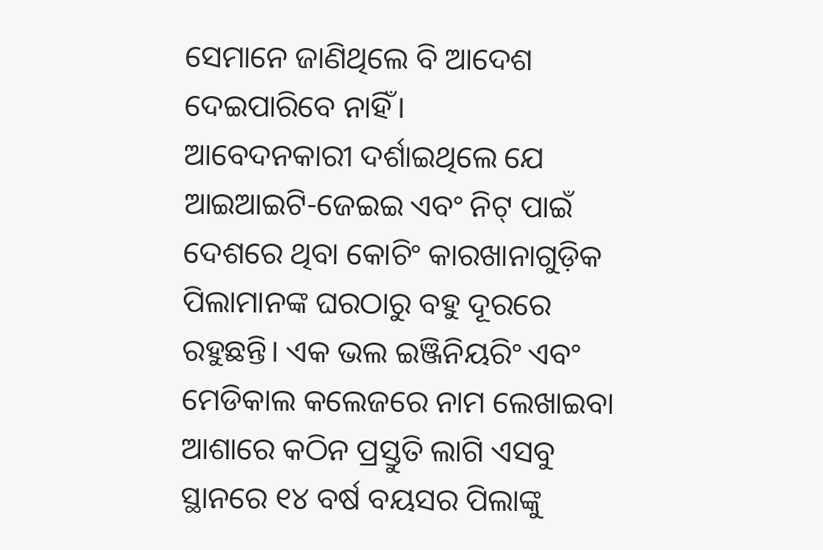ସେମାନେ ଜାଣିଥିଲେ ବି ଆଦେଶ ଦେଇପାରିବେ ନାହିଁ।
ଆବେଦନକାରୀ ଦର୍ଶାଇଥିଲେ ଯେ ଆଇଆଇଟି-ଜେଇଇ ଏବଂ ନିଟ୍ ପାଇଁ ଦେଶରେ ଥିବା କୋଚିଂ କାରଖାନାଗୁଡ଼ିକ ପିଲାମାନଙ୍କ ଘରଠାରୁ ବହୁ ଦୂରରେ ରହୁଛନ୍ତି। ଏକ ଭଲ ଇଞ୍ଜିନିୟରିଂ ଏବଂ ମେଡିକାଲ କଲେଜରେ ନାମ ଲେଖାଇବା ଆଶାରେ କଠିନ ପ୍ରସ୍ତୁତି ଲାଗି ଏସବୁ ସ୍ଥାନରେ ୧୪ ବର୍ଷ ବୟସର ପିଲାଙ୍କୁ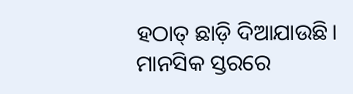ହଠାତ୍ ଛାଡ଼ି ଦିଆଯାଉଛି। ମାନସିକ ସ୍ତରରେ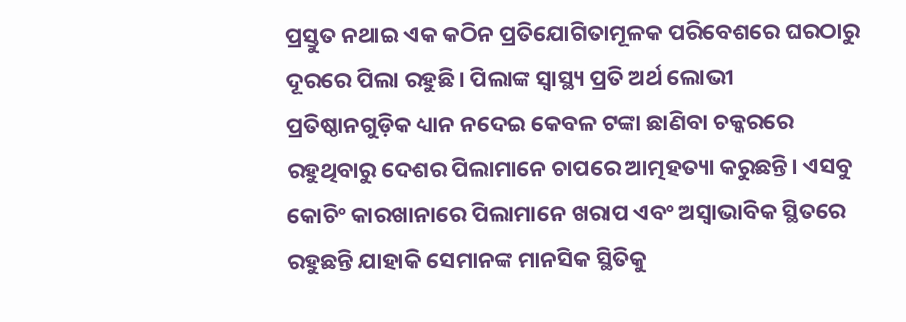ପ୍ରସ୍ତୁତ ନଥାଇ ଏକ କଠିନ ପ୍ରତିଯୋଗିତାମୂଳକ ପରିବେଶରେ ଘରଠାରୁ ଦୂରରେ ପିଲା ରହୁଛି। ପିଲାଙ୍କ ସ୍ବାସ୍ଥ୍ୟ ପ୍ରତି ଅର୍ଥ ଲୋଭୀ ପ୍ରତିଷ୍ଠାନଗୁଡ଼ିକ ଧ୍ୟାନ ନଦେଇ କେବଳ ଟଙ୍କା ଛାଣିବା ଚକ୍କରରେ ରହୁଥିବାରୁ ଦେଶର ପିଲାମାନେ ଚାପରେ ଆତ୍ମହତ୍ୟା କରୁଛନ୍ତି। ଏସବୁ କୋଚିଂ କାରଖାନାରେ ପିଲାମାନେ ଖରାପ ଏବଂ ଅସ୍ବାଭାବିକ ସ୍ଥିତରେ ରହୁଛନ୍ତି ଯାହାକି ସେମାନଙ୍କ ମାନସିକ ସ୍ଥିତିକୁ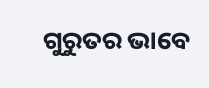ଗୁରୁତର ଭାବେ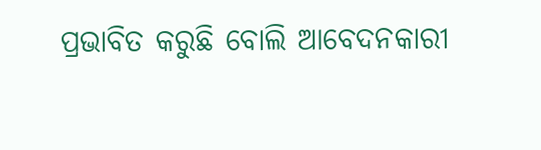ପ୍ରଭାବିତ କରୁଛି ବୋଲି ଆବେଦନକାରୀ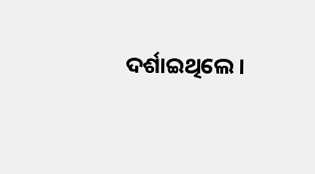ଦର୍ଶାଇଥିଲେ।